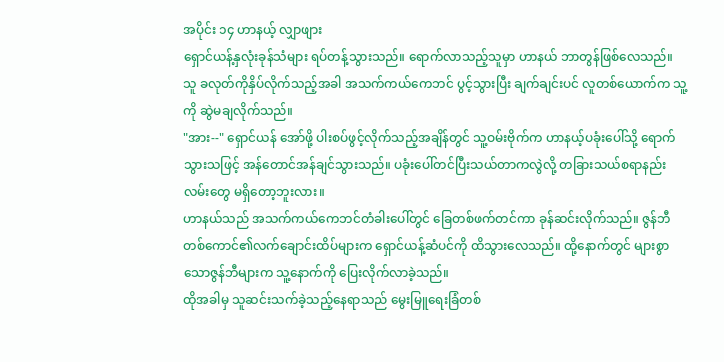အပိုင်း ၁၄ ဟာနယ့် လျှာဖျား
ရှောင်ယန့်နှလုံးခုန်သံများ ရပ်တန့်သွားသည်။ ရောက်လာသည့်သူမှာ ဟာနယ် ဘာတွန်ဖြစ်လေသည်။
သူ ခလုတ်ကိုနှိပ်လိုက်သည့်အခါ အသက်ကယ်ကေဘင် ပွင့်သွားပြီး ချက်ချင်းပင် လူတစ်ယောက်က သူ့ကို ဆွဲမချလိုက်သည်။
"အား--" ရှောင်ယန် အော်ဖို့ ပါးစပ်ဖွင့်လိုက်သည့်အချိန်တွင် သူ့ဝမ်းဗိုက်က ဟာနယ့်ပခုံးပေါ်သို့ ရောက်သွားသဖြင့် အန်တောင်အန်ချင်သွားသည်။ ပခုံးပေါ်တင်ပြီးသယ်တာကလွဲလို့ တခြားသယ်စရာနည်းလမ်းတွေ မရှိတော့ဘူးလား။
ဟာနယ်သည် အသက်ကယ်ကေဘင်တံခါးပေါ်တွင် ခြေတစ်ဖက်တင်ကာ ခုန်ဆင်းလိုက်သည်။ ဇွန်ဘီတစ်ကောင်၏လက်ချောင်းထိပ်များက ရှောင်ယန့်ဆံပင်ကို ထိသွားလေသည်။ ထို့နောက်တွင် များစွာသောဇွန်ဘီများက သူ့နောက်ကို ပြေးလိုက်လာခဲ့သည်။
ထိုအခါမှ သူဆင်းသက်ခဲ့သည့်နေရာသည် မွေးမြူရေးခြံတစ်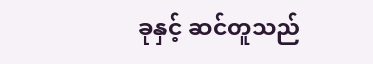ခုနှင့် ဆင်တူသည်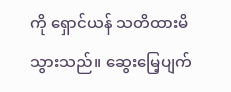ကို ရှောင်ယန် သတိထားမိသွားသည်။ ဆွေးမြေ့ပျက်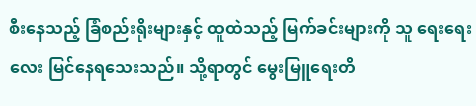စီးနေသည့် ခြံစည်းရိုးများနှင့် ထူထဲသည့် မြက်ခင်းများကို သူ ရေးရေးလေး မြင်နေရသေးသည်။ သို့ရာတွင် မွေးမြူရေးတိ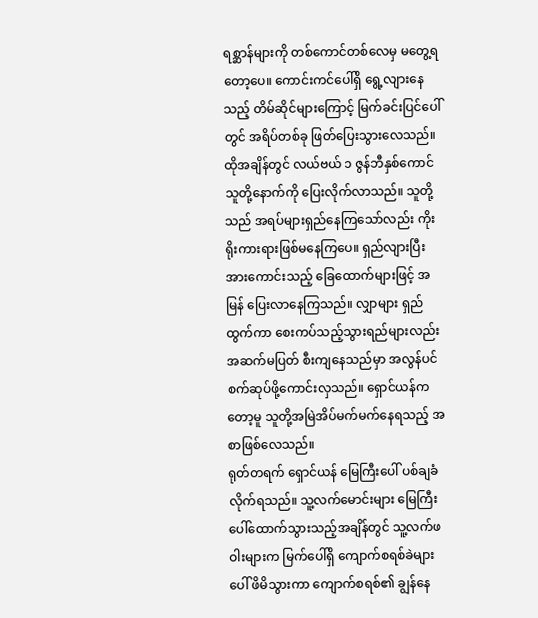ရစ္ဆာန်များကို တစ်ကောင်တစ်လေမှ မတွေ့ရတော့ပေ။ ကောင်းကင်ပေါ်ရှိ ရွေ့လျားနေသည့် တိမ်ဆိုင်များကြောင့် မြက်ခင်းပြင်ပေါ်တွင် အရိပ်တစ်ခု ဖြတ်ပြေးသွားလေသည်။
ထိုအချိန်တွင် လယ်ဗယ် ၁ ဇွန်ဘီနှစ်ကောင် သူတို့နောက်ကို ပြေးလိုက်လာသည်။ သူတို့သည် အရပ်များရှည်နေကြသော်လည်း ကိုးရိုးကားရားဖြစ်မနေကြပေ။ ရှည်လျားပြီး အားကောင်းသည့် ခြေထောက်များဖြင့် အမြန် ပြေးလာနေကြသည်။ လျှာများ ရှည်ထွက်ကာ စေးကပ်သည့်သွားရည်များလည်း အဆက်မပြတ် စီးကျနေသည်မှာ အလွန်ပင် စက်ဆုပ်ဖို့ကောင်းလှသည်။ ရှောင်ယန်ကတော့မူ သူတို့အမြဲအိပ်မက်မက်နေရသည့် အစာဖြစ်လေသည်။
ရုတ်တရက် ရှောင်ယန် မြေကြီးပေါ် ပစ်ချခံလိုက်ရသည်။ သူ့လက်မောင်းများ မြေကြီးပေါ်ထောက်သွားသည့်အချိန်တွင် သူ့လက်ဖဝါးများက မြက်ပေါ်ရှိ ကျောက်စရစ်ခဲများပေါ် ဖိမိသွားကာ ကျောက်စရစ်၏ ချွန်နေ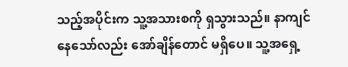သည့်အပိုင်းက သူ့အသားစကို ရှသွားသည်။ နာကျင်နေသော်လည်း အော်ချိန်တောင် မရှိပေ။ သူ့အရှေ့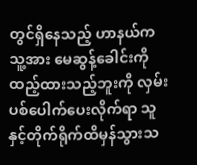တွင်ရှိနေသည့် ဟာနယ်က သူ့အား မေဆွန့်ခေါင်းကိုထည့်ထားသည့်ဘူးကို လှမ်းပစ်ပေါက်ပေးလိုက်ရာ သူနှင့်တိုက်ရိုက်ထိမှန်သွားသ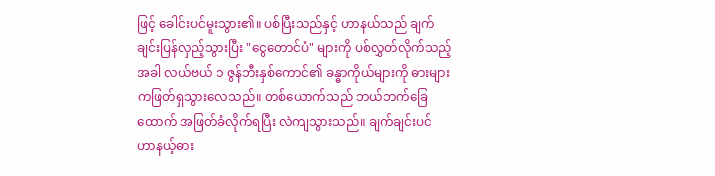ဖြင့် ခေါင်းပင်မူးသွား၏။ ပစ်ပြီးသည်နှင့် ဟာနယ်သည် ချက်ချင်းပြန်လှည့်သွားပြီး "ငွေတောင်ပံ" များကို ပစ်လွှတ်လိုက်သည့်အခါ လယ်ဗယ် ၁ ဇွန်ဘီးနှစ်ကောင်၏ ခန္ဓာကိုယ်များကို ဓားများကဖြတ်ရှသွားလေသည်။ တစ်ယောက်သည် ဘယ်ဘက်ခြေထောက် အဖြတ်ခံလိုက်ရပြီး လဲကျသွားသည်။ ချက်ချင်းပင် ဟာနယ့်ဓား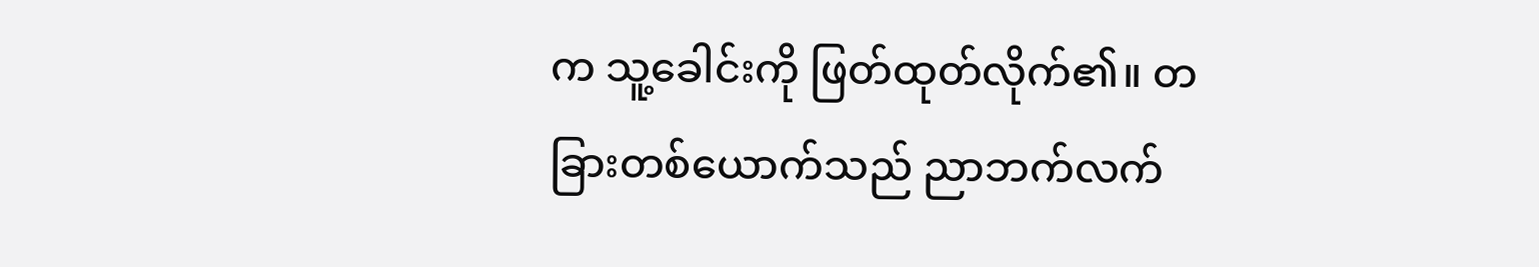က သူ့ခေါင်းကို ဖြတ်ထုတ်လိုက်၏။ တခြားတစ်ယောက်သည် ညာဘက်လက်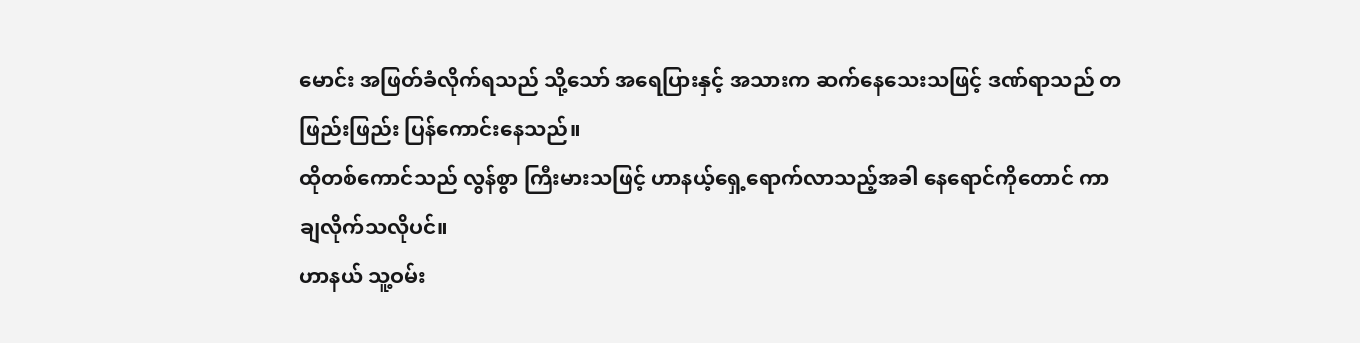မောင်း အဖြတ်ခံလိုက်ရသည် သို့သော် အရေပြားနှင့် အသားက ဆက်နေသေးသဖြင့် ဒဏ်ရာသည် တဖြည်းဖြည်း ပြန်ကောင်းနေသည်။
ထိုတစ်ကောင်သည် လွန်စွာ ကြီးမားသဖြင့် ဟာနယ့်ရှေ့ရောက်လာသည့်အခါ နေရောင်ကိုတောင် ကာချလိုက်သလိုပင်။
ဟာနယ် သူ့ဝမ်း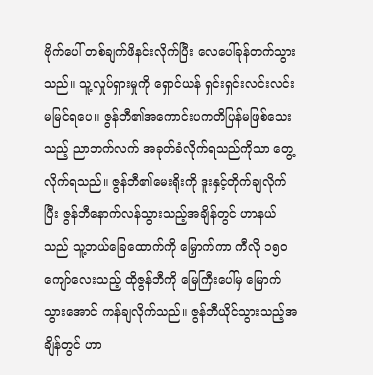ဗိုက်ပေါ် တစ်ချက်ဖိနင်းလိုက်ပြီး လေပေါ်ခုန်တက်သွားသည်။ သူ့လှုပ်ရှားမှုကို ရှောင်ယန် ရှင်းရှင်းလင်းလင်း မမြင်ရပေ။ ဇွန်ဘီ၏အကောင်းပကတိပြန်မဖြစ်သေးသည့် ညာဘက်လက် အခုတ်ခံလိုက်ရသည်ကိုသာ တွေ့လိုက်ရသည်။ ဇွန်ဘီ၏မေးရိုးကို ဒူးနှင့်တိုက်ချလိုက်ပြီး ဇွန်ဘီနောက်လန်သွားသည့်အချိန်တွင် ဟာနယ်သည် သူ့ဘယ်ခြေထောက်ကို မြှောက်ကာ ကီလို ၁၅၀ ကျော်လေးသည့် ထိုဇွန်ဘီကို မြေကြီးပေါ်မှ မြောက်သွားအောင် ကန်ချလိုက်သည်။ ဇွန်ဘီယိုင်သွားသည့်အချိန်တွင် ဟာ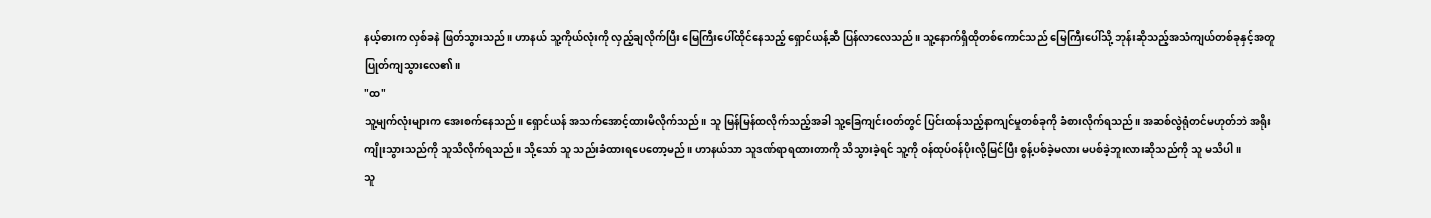နယ့်ဓားက လှစ်ခနဲ ဖြတ်သွားသည်။ ဟာနယ် သူ့ကိုယ်လုံးကို လှည့်ချလိုက်ပြီး မြေကြီးပေါ်ထိုင်နေသည့် ရှောင်ယန့်ဆီ ပြန်လာလေသည်။ သူ့နောက်ရှိထိုတစ်ကောင်သည် မြေကြီးပေါ်သို့ ဘုန်းဆိုသည့်အသံကျယ်တစ်ခုနှင့်အတူ ပြုတ်ကျသွားလေ၏။
"ထ"
သူ့မျက်လုံးများက အေးစက်နေသည်။ ရှောင်ယန် အသက်အောင့်ထားမိလိုက်သည်။ သူ မြန်မြန်ထလိုက်သည့်အခါ သူ့ခြေကျင်းဝတ်တွင် ပြင်းထန်သည့်နာကျင်မှုတစ်ခုကို ခံစားလိုက်ရသည်။ အဆစ်လွဲရုံတင်မဟုတ်ဘဲ အရိုးကျိုးသွားသည်ကို သူသိလိုက်ရသည်။ သို့သော် သူ သည်းခံထားရပေတော့မည်။ ဟာနယ်သာ သူဒဏ်ရာရထားတာကို သိသွားခဲ့ရင် သူ့ကို ဝန်ထုပ်ဝန်ပိုးလို့မြင်ပြီး စွန့်ပစ်ခဲ့မလား မပစ်ခဲ့ဘူးလားဆိုသည်ကို သူ မသိပါ။
သူ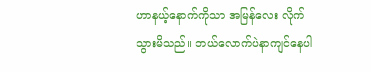ဟာနယ့်နောက်ကိုသာ အမြန်လေး လိုက်သွားမိသည်။ ဘယ်လောက်ပဲနာကျင်နေပါ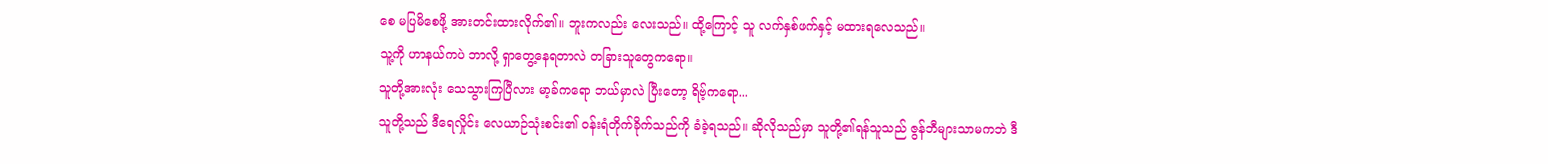စေ မပြမိစေဖို့ အားတင်းထားလိုက်၏။ ဘူးကလည်း လေးသည်။ ထို့ကြောင့် သူ လက်နှစ်ဖက်နှင့် မထားရလေသည်။
သူ့ကို ဟာနယ်ကပဲ ဘာလို့ ရှာတွေ့နေရတာလဲ တခြားသူတွေကရော။
သူတို့အားလုံး သေသွားကြပြီလား မာ့ခ်ကရော ဘယ်မှာလဲ ပြီးတော့ ရိဗ့်ကရော...
သူတို့သည် ဒီရေလှိုင်း လေယာဉ်သုံးစင်း၏ ဝန်းရံတိုက်ခိုက်သည်ကို ခံခဲ့ရသည်။ ဆိုလိုသည်မှာ သူတို့၏ရန်သူသည် ဇွန်ဘီများသာမကဘဲ ဒီ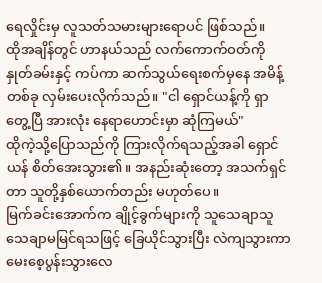ရေလှိုင်းမှ လူသတ်သမားများရောပင် ဖြစ်သည်။
ထိုအချိန်တွင် ဟာနယ်သည် လက်ကောက်ဝတ်ကို နှုတ်ခမ်းနှင့် ကပ်ကာ ဆက်သွယ်ရေးစက်မှနေ အမိန့်တစ်ခု လှမ်းပေးလိုက်သည်။ "ငါ ရှောင်ယန့်ကို ရှာတွေ့ပြီ အားလုံး နေရာဟောင်းမှာ ဆုံကြမယ်"
ထိုကဲ့သို့ပြောသည်ကို ကြားလိုက်ရသည့်အခါ ရှောင်ယန် စိတ်အေးသွား၏။ အနည်းဆုံးတော့ အသက်ရှင်တာ သူတို့နှစ်ယောက်တည်း မဟုတ်ပေ။
မြက်ခင်းအောက်က ချိုင့်ခွက်များကို သူသေချာသူသေချာမမြင်ရသဖြင့် ခြေယိုင်သွားပြီး လဲကျသွားကာ မေးစေ့ပွန်းသွားလေ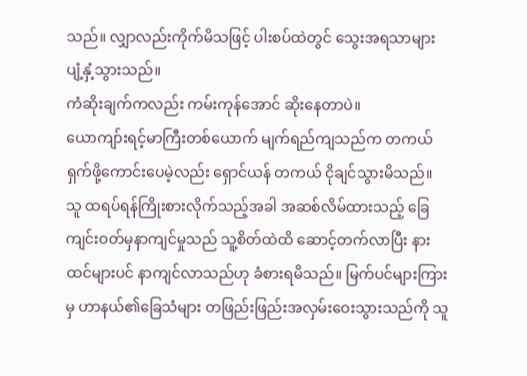သည်။ လျှာလည်းကိုက်မိသဖြင့် ပါးစပ်ထဲတွင် သွေးအရသာများ ပျံ့နှံ့သွားသည်။
ကံဆိုးချက်ကလည်း ကမ်းကုန်အောင် ဆိုးနေတာပဲ။
ယောကျာ်းရင့်မာကြီးတစ်ယောက် မျက်ရည်ကျသည်က တကယ် ရှက်ဖို့ကောင်းပေမဲ့လည်း ရှောင်ယန် တကယ် ငိုချင်သွားမိသည်။
သူ ထရပ်ရန်ကြိုးစားလိုက်သည့်အခါ အဆစ်လိမ်ထားသည့် ခြေကျင်းဝတ်မှနာကျင်မှုသည် သူ့စိတ်ထဲထိ ဆောင့်တက်လာပြီး နားထင်များပင် နာကျင်လာသည်ဟု ခံစားရမိသည်။ မြက်ပင်များကြားမှ ဟာနယ်၏ခြေသံများ တဖြည်းဖြည်းအလှမ်းဝေးသွားသည်ကို သူ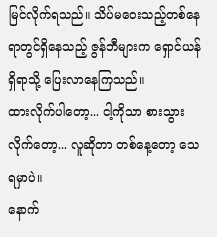မြင်လိုက်ရသည်။ သိပ်မဝေးသည့်တစ်နေရာတွင်ရှိနေသည့် ဇွန်ဘီများက ရှောင်ယန်ရှိရာသို့ ပြေးလာနေကြသည်။
ထားလိုက်ပါတော့... ငါ့ကိုသာ စားသွားလိုက်တော့... လူဆိုတာ တစ်နေ့တော့ သေရမှာပဲ။
နောက်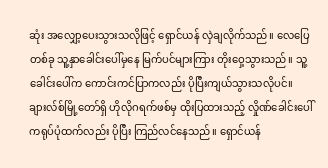ဆုံး အလျှော့ပေးသွားသလိုဖြင့် ရှောင်ယန် လှဲချလိုက်သည်။ လေပြေတစ်ခု သူ့နှာခေါင်းပေါ်မှနေ မြက်ပင်များကြား တိုးဝှေ့သွားသည်။ သူ့ခေါင်းပေါ်က ကောင်းကင်ပြာကလည်း ပိုပြီးကျယ်သွားသလိုပင်။ ချားလ်စ်မြို့တော်ရှိ ဟိုလိုဂရက်ဖစ်မှ ထိုးပြထားသည့် လှိုဏ်ခေါင်းပေါ်ကရုပ်ပုံထက်လည်း ပိုပြီး ကြည်လင်နေသည်။ ရှောင်ယန်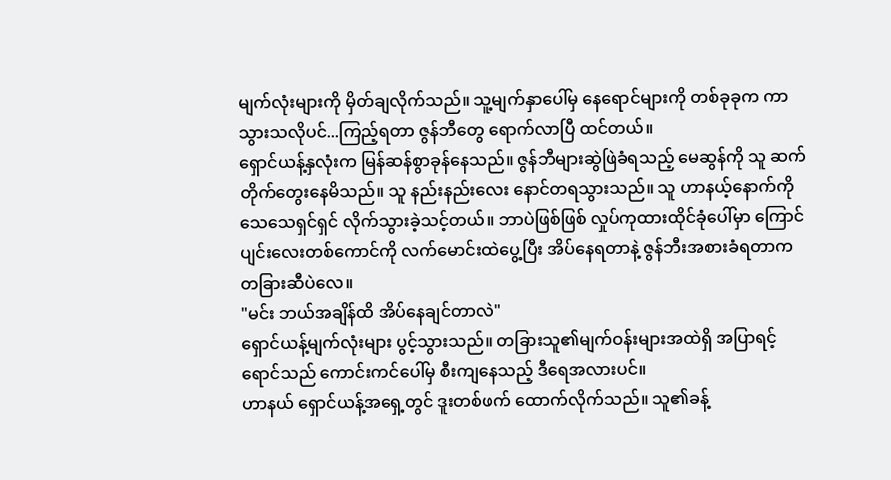မျက်လုံးများကို မှိတ်ချလိုက်သည်။ သူ့မျက်နှာပေါ်မှ နေရောင်များကို တစ်ခုခုက ကာသွားသလိုပင်...ကြည့်ရတာ ဇွန်ဘီတွေ ရောက်လာပြီ ထင်တယ်။
ရှောင်ယန့်နှလုံးက မြန်ဆန်စွာခုန်နေသည်။ ဇွန်ဘီများဆွဲဖြဲခံရသည့် မေဆွန်ကို သူ ဆက်တိုက်တွေးနေမိသည်။ သူ နည်းနည်းလေး နောင်တရသွားသည်။ သူ ဟာနယ့်နောက်ကို သေသေရှင်ရှင် လိုက်သွားခဲ့သင့်တယ်။ ဘာပဲဖြစ်ဖြစ် လှုပ်ကုထားထိုင်ခုံပေါ်မှာ ကြောင်ပျင်းလေးတစ်ကောင်ကို လက်မောင်းထဲပွေ့ပြီး အိပ်နေရတာနဲ့ ဇွန်ဘီးအစားခံရတာက တခြားဆီပဲလေ။
"မင်း ဘယ်အချိန်ထိ အိပ်နေချင်တာလဲ"
ရှောင်ယန့်မျက်လုံးများ ပွင့်သွားသည်။ တခြားသူ၏မျက်ဝန်းများအထဲရှိ အပြာရင့်ရောင်သည် ကောင်းကင်ပေါ်မှ စီးကျနေသည့် ဒီရေအလားပင်။
ဟာနယ် ရှောင်ယန့်အရှေ့တွင် ဒူးတစ်ဖက် ထောက်လိုက်သည်။ သူ၏ခန့်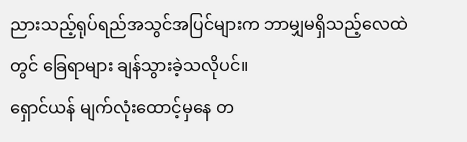ညားသည့်ရုပ်ရည်အသွင်အပြင်များက ဘာမျှမရှိသည့်လေထဲတွင် ခြေရာများ ချန်သွားခဲ့သလိုပင်။
ရှောင်ယန် မျက်လုံးထောင့်မှနေ တ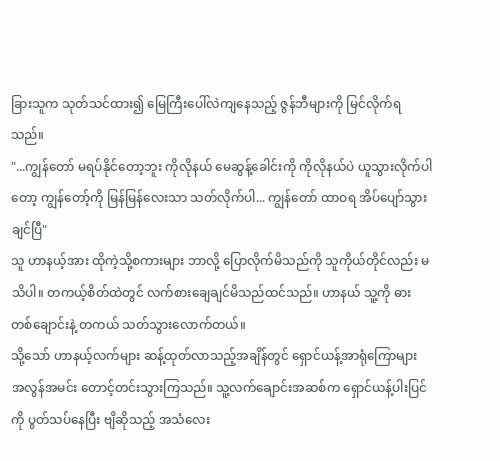ခြားသူက သုတ်သင်ထား၍ မြေကြီးပေါ်လဲကျနေသည့် ဇွန်ဘီများကို မြင်လိုက်ရသည်။
"...ကျွန်တော် မရပ်နိုင်တော့ဘူး ကိုလိုနယ် မေဆွန့်ခေါင်းကို ကိုလိုနယ်ပဲ ယူသွားလိုက်ပါတော့ ကျွန်တော့်ကို မြန်မြန်လေးသာ သတ်လိုက်ပါ... ကျွန်တော် ထာဝရ အိပ်ပျော်သွားချင်ပြီ"
သူ ဟာနယ့်အား ထိုကဲ့သို့စကားများ ဘာလို့ ပြောလိုက်မိသည်ကို သူကိုယ်တိုင်လည်း မသိပါ။ တကယ့်စိတ်ထဲတွင် လက်စားချေချင်မိသည်ထင်သည်။ ဟာနယ် သူ့ကို ဓားတစ်ချောင်းနဲ့ တကယ် သတ်သွားလောက်တယ်။
သို့သော် ဟာနယ့်လက်များ ဆန့်ထုတ်လာသည့်အချိန်တွင် ရှောင်ယန့်အာရုံကြောများ အလွန်အမင်း တောင့်တင်းသွားကြသည်။ သူ့လက်ချောင်းအဆစ်က ရှောင်ယန့်ပါးပြင်ကို ပွတ်သပ်နေပြီး ဗျိဆိုသည့် အသံလေး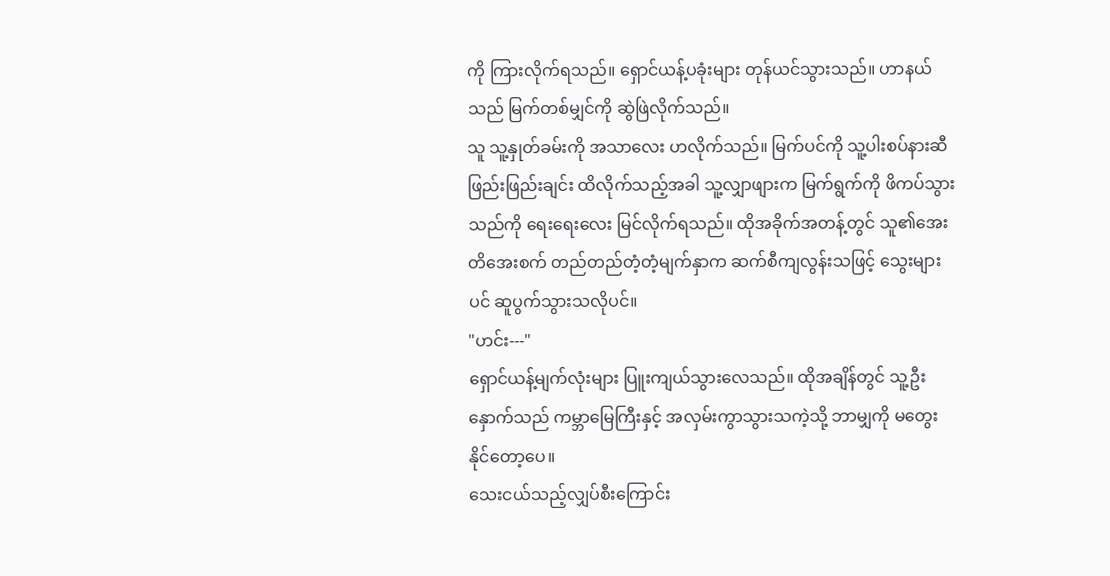ကို ကြားလိုက်ရသည်။ ရှောင်ယန့်ပခုံးများ တုန်ယင်သွားသည်။ ဟာနယ်သည် မြက်တစ်မျှင်ကို ဆွဲဖြဲလိုက်သည်။
သူ သူ့နှုတ်ခမ်းကို အသာလေး ဟလိုက်သည်။ မြက်ပင်ကို သူ့ပါးစပ်နားဆီ ဖြည်းဖြည်းချင်း ထိလိုက်သည့်အခါ သူ့လျှာဖျားက မြက်ရွက်ကို ဖိကပ်သွားသည်ကို ရေးရေးလေး မြင်လိုက်ရသည်။ ထိုအခိုက်အတန့်တွင် သူ၏အေးတိအေးစက် တည်တည်တံ့တံ့မျက်နှာက ဆက်စီကျလွန်းသဖြင့် သွေးများပင် ဆူပွက်သွားသလိုပင်။
"ဟင်း---"
ရှောင်ယန့်မျက်လုံးများ ပြူးကျယ်သွားလေသည်။ ထိုအချိန်တွင် သူ့ဦးနှောက်သည် ကမ္ဘာမြေကြီးနှင့် အလှမ်းကွာသွားသကဲ့သို့ ဘာမျှကို မတွေးနိုင်တော့ပေ။
သေးငယ်သည့်လျှပ်စီးကြောင်း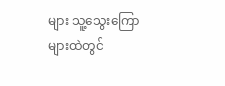များ သူ့သွေးကြောများထဲတွင်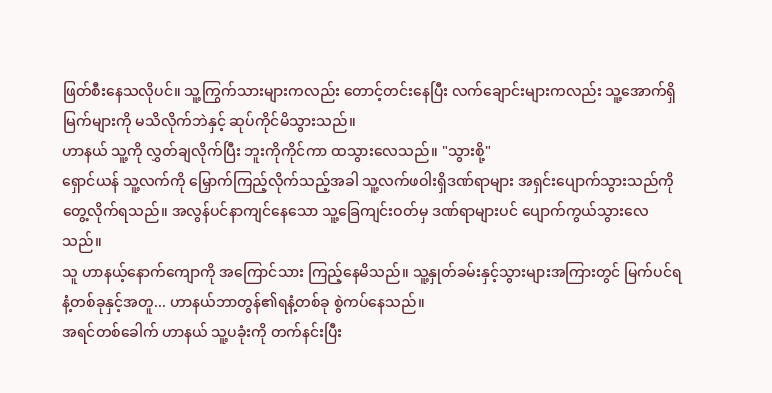ဖြတ်စီးနေသလိုပင်။ သူ့ကြွက်သားများကလည်း တောင့်တင်းနေပြီး လက်ချောင်းများကလည်း သူ့အောက်ရှိမြက်များကို မသိလိုက်ဘဲနှင့် ဆုပ်ကိုင်မိသွားသည်။
ဟာနယ် သူ့ကို လွှတ်ချလိုက်ပြီး ဘူးကိုကိုင်ကာ ထသွားလေသည်။ "သွားစို့"
ရှောင်ယန် သူ့လက်ကို မြှောက်ကြည့်လိုက်သည့်အခါ သူ့လက်ဖဝါးရှိဒဏ်ရာများ အရှင်းပျောက်သွားသည်ကို တွေ့လိုက်ရသည်။ အလွန်ပင်နာကျင်နေသော သူ့ခြေကျင်းဝတ်မှ ဒဏ်ရာများပင် ပျောက်ကွယ်သွားလေသည်။
သူ ဟာနယ့်နောက်ကျောကို အကြောင်သား ကြည့်နေမိသည်။ သူ့နှုတ်ခမ်းနှင့်သွားများအကြားတွင် မြက်ပင်ရနံ့တစ်ခုနှင့်အတူ... ဟာနယ်ဘာတွန်၏ရနံ့တစ်ခု စွဲကပ်နေသည်။
အရင်တစ်ခေါက် ဟာနယ် သူ့ပခုံးကို တက်နင်းပြီး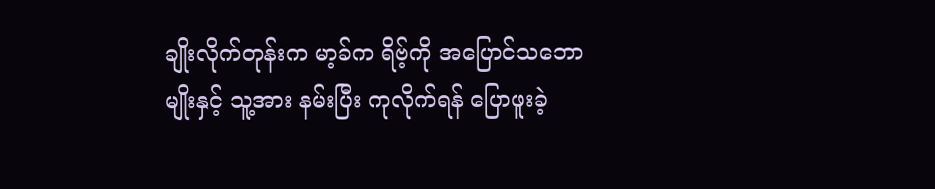ချိုးလိုက်တုန်းက မာ့ခ်က ရိဗ့်ကို အပြောင်သဘောမျိုးနှင့် သူ့အား နမ်းပြီး ကုလိုက်ရန် ပြောဖူးခဲ့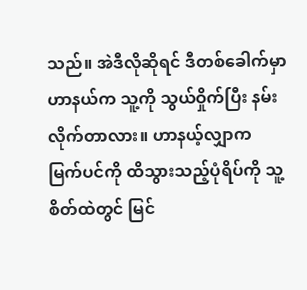သည်။ အဲဒီလိုဆိုရင် ဒီတစ်ခေါက်မှာ ဟာနယ်က သူ့ကို သွယ်ဝှိုက်ပြီး နမ်းလိုက်တာလား။ ဟာနယ့်လျှာက မြက်ပင်ကို ထိသွားသည့်ပုံရိပ်ကို သူ့စိတ်ထဲတွင် မြင်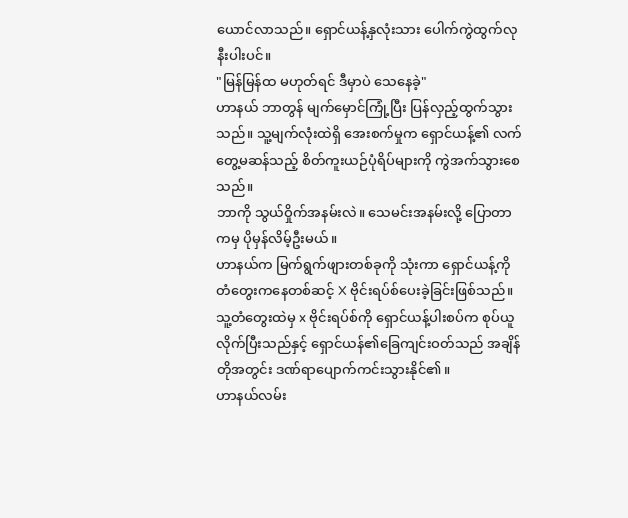ယောင်လာသည်။ ရှောင်ယန့်နှလုံးသား ပေါက်ကွဲထွက်လုနီးပါးပင်။
"မြန်မြန်ထ မဟုတ်ရင် ဒီမှာပဲ သေနေခဲ့"
ဟာနယ် ဘာတွန် မျက်မှောင်ကြုံ့ပြီး ပြန်လှည့်ထွက်သွားသည်။ သူ့မျက်လုံးထဲရှိ အေးစက်မှုက ရှောင်ယန့်၏ လက်တွေ့မဆန်သည့် စိတ်ကူးယဉ်ပုံရိပ်များကို ကွဲအက်သွားစေသည်။
ဘာကို သွယ်ဝှိုက်အနမ်းလဲ။ သေမင်းအနမ်းလို့ ပြောတာကမှ ပိုမှန်လိမ့်ဦးမယ်။
ဟာနယ်က မြက်ရွက်ဖျားတစ်ခုကို သုံးကာ ရှောင်ယန့်ကို တံတွေးကနေတစ်ဆင့် X ဗိုင်းရပ်စ်ပေးခဲ့ခြင်းဖြစ်သည်။ သူ့တံတွေးထဲမှ x ဗိုင်းရပ်စ်ကို ရှောင်ယန့်ပါးစပ်က စုပ်ယူလိုက်ပြီးသည်နှင့် ရှောင်ယန်၏ခြေကျင်းဝတ်သည် အချိန်တိုအတွင်း ဒဏ်ရာပျောက်ကင်းသွားနိုင်၏။
ဟာနယ်လမ်း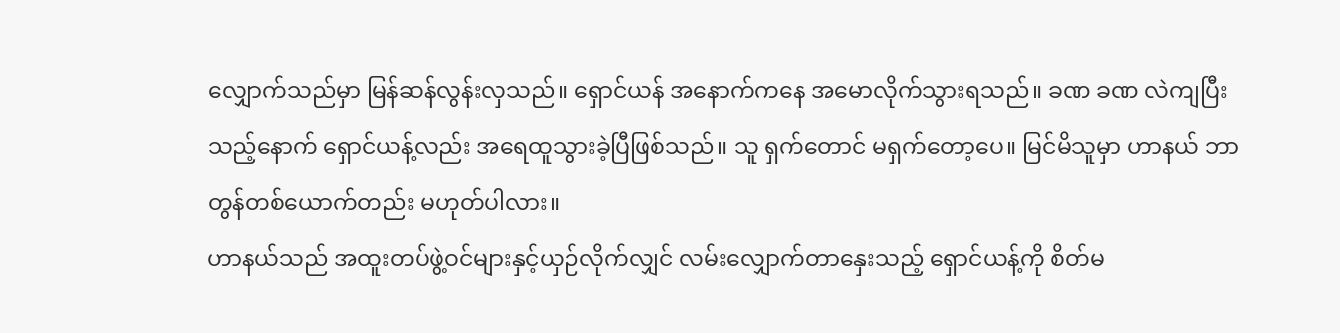လျှောက်သည်မှာ မြန်ဆန်လွန်းလှသည်။ ရှောင်ယန် အနောက်ကနေ အမောလိုက်သွားရသည်။ ခဏ ခဏ လဲကျပြီးသည့်နောက် ရှောင်ယန့်လည်း အရေထူသွားခဲ့ပြီဖြစ်သည်။ သူ ရှက်တောင် မရှက်တော့ပေ။ မြင်မိသူမှာ ဟာနယ် ဘာတွန်တစ်ယောက်တည်း မဟုတ်ပါလား။
ဟာနယ်သည် အထူးတပ်ဖွဲ့ဝင်များနှင့်ယှဉ်လိုက်လျှင် လမ်းလျှောက်တာနှေးသည့် ရှောင်ယန့်ကို စိတ်မ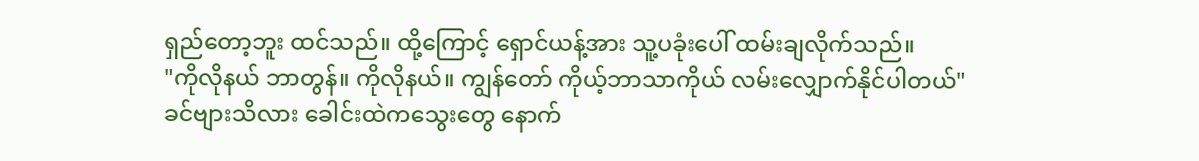ရှည်တော့ဘူး ထင်သည်။ ထို့ကြောင့် ရှောင်ယန့်အား သူ့ပခုံးပေါ် ထမ်းချလိုက်သည်။
"ကိုလိုနယ် ဘာတွန်။ ကိုလိုနယ်။ ကျွန်တော် ကိုယ့်ဘာသာကိုယ် လမ်းလျှောက်နိုင်ပါတယ်"
ခင်ဗျားသိလား ခေါင်းထဲကသွေးတွေ နောက်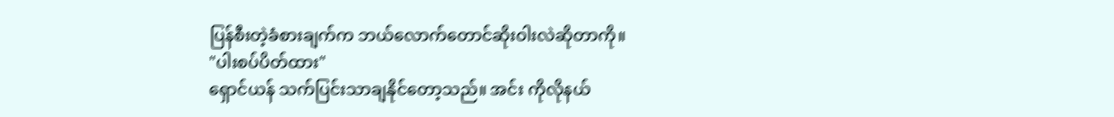ပြန်စီးတဲ့ခံစားချက်က ဘယ်လောက်တောင်ဆိုးဝါးလဲဆိုတာကို။
"ပါးစပ်ပိတ်ထား"
ရှောင်ယန် သက်ပြင်းသာချနိုင်တော့သည်။ အင်း ကိုလိုနယ်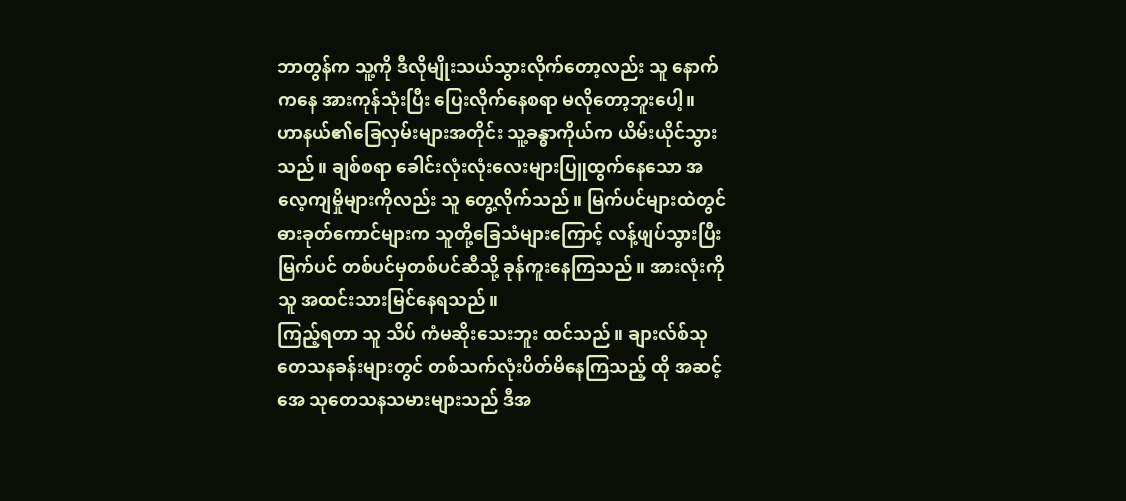ဘာတွန်က သူ့ကို ဒီလိုမျိုးသယ်သွားလိုက်တော့လည်း သူ နောက်ကနေ အားကုန်သုံးပြီး ပြေးလိုက်နေစရာ မလိုတော့ဘူးပေါ့။
ဟာနယ်၏ခြေလှမ်းများအတိုင်း သူ့ခန္ဓာကိုယ်က ယိမ်းယိုင်သွားသည်။ ချစ်စရာ ခေါင်းလုံးလုံးလေးများပြူထွက်နေသော အလေ့ကျမှိုများကိုလည်း သူ တွေ့လိုက်သည်။ မြက်ပင်များထဲတွင် ဓားခုတ်ကောင်များက သူတို့ခြေသံများကြောင့် လန့်ဖျပ်သွားပြီး မြက်ပင် တစ်ပင်မှတစ်ပင်ဆီသို့ ခုန်ကူးနေကြသည်။ အားလုံးကို သူ အထင်းသားမြင်နေရသည်။
ကြည့်ရတာ သူ သိပ် ကံမဆိုးသေးဘူး ထင်သည်။ ချားလ်စ်သုတေသနခန်းများတွင် တစ်သက်လုံးပိတ်မိနေကြသည့် ထို အဆင့် အေ သုတေသနသမားများသည် ဒီအ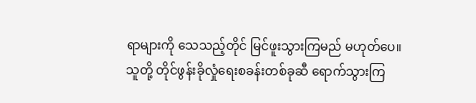ရာများကို သေသည့်တိုင် မြင်ဖူးသွားကြမည် မဟုတ်ပေ။
သူတို့ တိုင်ဖွန်းခိုလှုံရေးစခန်းတစ်ခုဆီ ရောက်သွားကြ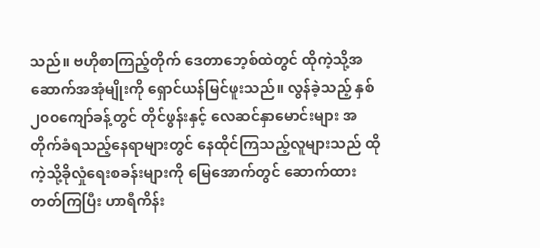သည်။ ဗဟိုစာကြည့်တိုက် ဒေတာဘေ့စ်ထဲတွင် ထိုကဲ့သို့အဆောက်အအုံမျိုးကို ရှောင်ယန်မြင်ဖူးသည်။ လွန်ခဲ့သည့် နှစ် ၂၀၀ကျော်ခန့်တွင် တိုင်ဖွန်းနှင့် လေဆင်နှာမောင်းများ အတိုက်ခံရသည့်နေရာများတွင် နေထိုင်ကြသည့်လူများသည် ထိုကဲ့သို့ခိုလှုံရေးစခန်းများကို မြေအောက်တွင် ဆောက်ထားတတ်ကြပြီး ဟာရီကိန်း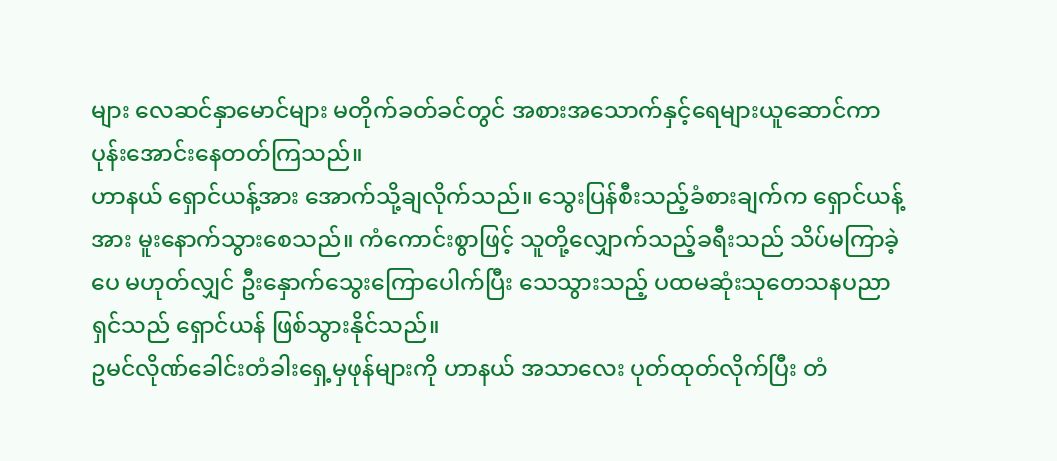များ လေဆင်နှာမောင်များ မတိုက်ခတ်ခင်တွင် အစားအသောက်နှင့်ရေများယူဆောင်ကာ ပုန်းအောင်းနေတတ်ကြသည်။
ဟာနယ် ရှောင်ယန့်အား အောက်သို့ချလိုက်သည်။ သွေးပြန်စီးသည့်ခံစားချက်က ရှောင်ယန့်အား မူးနောက်သွားစေသည်။ ကံကောင်းစွာဖြင့် သူတို့လျှောက်သည့်ခရီးသည် သိပ်မကြာခဲ့ပေ မဟုတ်လျှင် ဦးနှောက်သွေးကြောပေါက်ပြီး သေသွားသည့် ပထမဆုံးသုတေသနပညာရှင်သည် ရှောင်ယန် ဖြစ်သွားနိုင်သည်။
ဥမင်လိုဏ်ခေါင်းတံခါးရှေ့မှဖုန်များကို ဟာနယ် အသာလေး ပုတ်ထုတ်လိုက်ပြီး တံ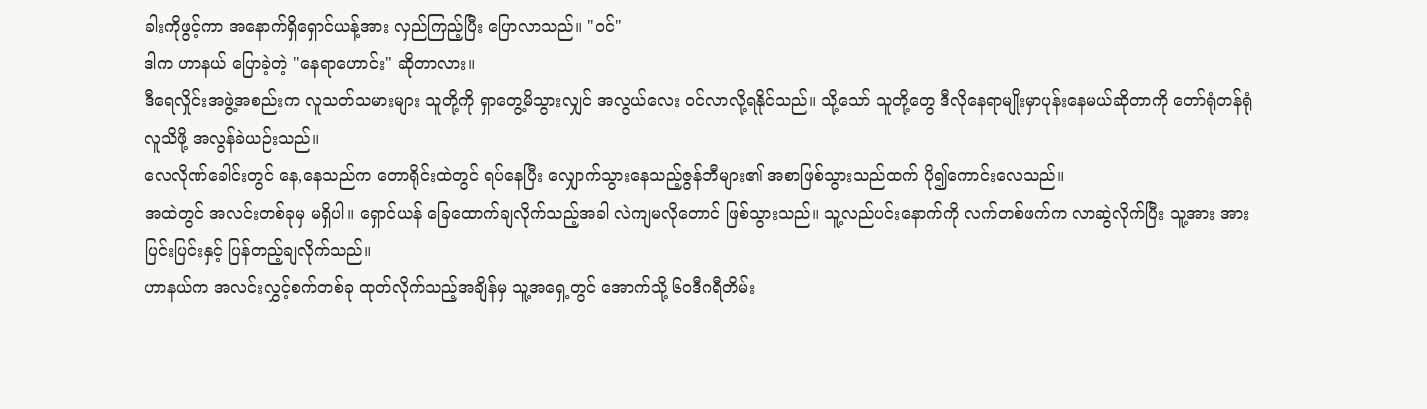ခါးကိုဖွင့်ကာ အနောက်ရှိရှောင်ယန့်အား လှည်ကြည့်ပြီး ပြောလာသည်။ "ဝင်"
ဒါက ဟာနယ် ပြောခဲ့တဲ့ "နေရာဟောင်း" ဆိုတာလား။
ဒီရေလှိုင်းအဖွဲ့အစည်းက လူသတ်သမားများ သူတို့ကို ရှာတွေ့မိသွားလျှင် အလွယ်လေး ဝင်လာလို့ရနိုင်သည်။ သို့သော် သူတို့တွေ ဒီလိုနေရာမျိုးမှာပုန်းနေမယ်ဆိုတာကို တော်ရုံတန်ရုံလူသိဖို့ အလွန်ခဲယဉ်းသည်။
လေလိုဏ်ခေါင်းတွင် နေ,နေသည်က တောရိုင်းထဲတွင် ရပ်နေပြီး လျှောက်သွားနေသည့်ဇွန်ဘီများ၏ အစာဖြစ်သွားသည်ထက် ပို၍ကောင်းလေသည်။
အထဲတွင် အလင်းတစ်ခုမှ မရှိပါ။ ရှောင်ယန် ခြေထောက်ချလိုက်သည့်အခါ လဲကျမလိုတောင် ဖြစ်သွားသည်။ သူ့လည်ပင်းနောက်ကို လက်တစ်ဖက်က လာဆွဲလိုက်ပြီး သူ့အား အားပြင်းပြင်းနှင့် ပြန်တည့်ချလိုက်သည်။
ဟာနယ်က အလင်းလွှင့်စက်တစ်ခု ထုတ်လိုက်သည့်အချိန်မှ သူ့အရှေ့တွင် အောက်သို့ ၆၀ဒီဂရီတိမ်း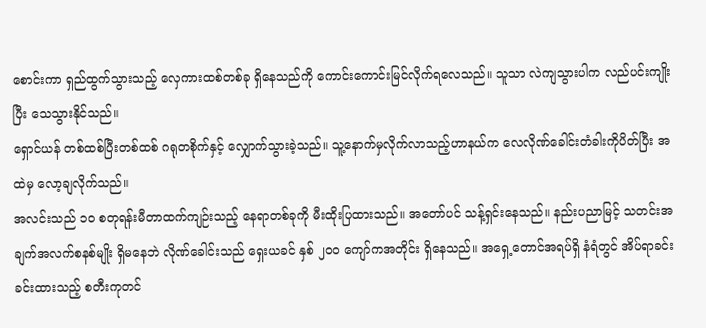စောင်းကာ ရှည်ထွက်သွားသည့် လှေကားထစ်တစ်ခု ရှိနေသည်ကို ကောင်းကောင်းမြင်လိုက်ရလေသည်။ သူသာ လဲကျသွားပါက လည်ပင်းကျိုးပြီး သေသွားနိုင်သည်။
ရှောင်ယန် တစ်ထစ်ပြီးတစ်ထစ် ဂရုတစိုက်နှင့် လျှောက်သွားခဲ့သည်။ သူ့နောက်မှလိုက်လာသည့်ဟာနယ်က လေလိုဏ်ခေါင်းတံခါးကိုပိတ်ပြီး အထဲမှ လော့ချလိုက်သည်။
အလင်းသည် ၁၀ စတုရန်းမီတာထက်ကျဉ်းသည့် နေရာတစ်ခုကို မီးထိုးပြထားသည်။ အတော်ပင် သန့်ရှင်းနေသည်။ နည်းပညာမြင့် သတင်းအချက်အလက်စနစ်မျိုး ရှိမနေဘဲ လိုဏ်ခေါင်းသည် ရှေးယခင် နှစ် ၂၀၀ ကျော်ကအတိုင်း ရှိနေသည်။ အရှေ့တောင်အရပ်ရှိ နံရံတွင် အိပ်ရာခင်း ခင်းထားသည့် စတီးကုတင်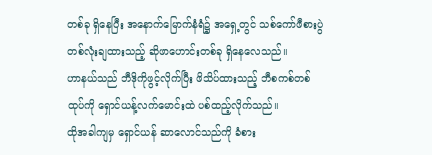တစ်ခု ရှိနေပြီး အနောက်မြောက်နံရံ၌ အရှေ့တွင် သစ်ကော်ဖီစားပွဲတစ်လုံးချထားသည့် ဆိုဖာဟောင်းတစ်ခု ရှိနေလေသည်။
ဟာနယ်သည် ဘီဒိုကိုဖွင့်လိုက်ပြီး ဖိသိပ်ထားသည့် ဘီစကစ်တစ်ထုပ်ကို ရှောင်ယန့်လက်မောင်းထဲ ပစ်ထည့်လိုက်သည်။
ထိုအခါကျမှ ရှောင်ယန် ဆာလောင်သည်ကို ခံစား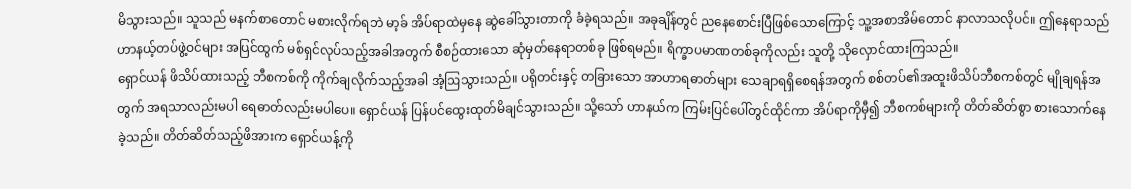မိသွားသည်။ သူသည် မနက်စာတောင် မစားလိုက်ရဘဲ မာ့ခ် အိပ်ရာထဲမှနေ ဆွဲခေါ်သွားတာကို ခံခဲ့ရသည်။ အခုချိန်တွင် ညနေစောင်းပြီဖြစ်သောကြောင့် သူ့အစာအိမ်တောင် နာလာသလိုပင်။ ဤနေရာသည် ဟာနယ့်တပ်ဖွဲ့ဝင်များ အပြင်ထွက် မစ်ရှင်လုပ်သည့်အခါအတွက် စီစဉ်ထားသော ဆုံမှတ်နေရာတစ်ခု ဖြစ်ရမည်။ ရိက္ခာပမာဏတစ်ခုကိုလည်း သူတို့ သိုလှောင်ထားကြသည်။
ရှောင်ယန် ဖိသိပ်ထားသည့် ဘီစကစ်ကို ကိုက်ချလိုက်သည့်အခါ အံ့ဩသွားသည်။ ပရိုတင်းနှင့် တခြားသော အာဟာရဓာတ်များ သေချာရရှိစေရန်အတွက် စစ်တပ်၏အထူးဖိသိပ်ဘီစကစ်တွင် မျိုချရန်အတွက် အရသာလည်းမပါ ရေဓာတ်လည်းမပါပေ။ ရှောင်ယန် ပြန်ပင်ထွေးထုတ်မိချင်သွားသည်။ သို့သော် ဟာနယ်က ကြမ်းပြင်ပေါ်တွင်ထိုင်ကာ အိပ်ရာကိုမှီ၍ ဘီစကစ်များကို တိတ်ဆိတ်စွာ စားသောက်နေခဲ့သည်။ တိတ်ဆိတ်သည့်ဖိအားက ရှောင်ယန့်ကို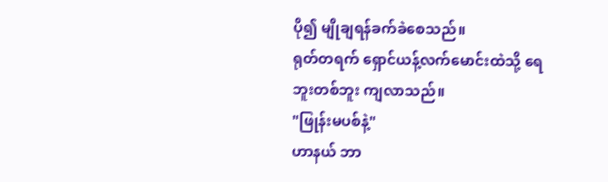ပို၍ မျိုချရန်ခက်ခဲစေသည်။
ရုတ်တရက် ရှောင်ယန့်လက်မောင်းထဲသို့ ရေဘူးတစ်ဘူး ကျလာသည်။
"ဖြုန်းမပစ်နဲ့"
ဟာနယ် ဘာ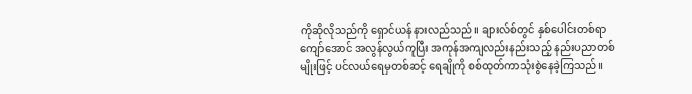ကိုဆိုလိုသည်ကို ရှောင်ယန် နားလည်သည်။ ချားလ်စ်တွင် နှစ်ပေါင်းတစ်ရာကျော်အောင် အလွန်လွယ်ကူပြီး အကုန်အကျလည်းနည်းသည့် နည်းပညာတစ်မျိုးဖြင့် ပင်လယ်ရေမှတစ်ဆင့် ရေချိုကို စစ်ထုတ်ကာသုံးစွဲနေခဲ့ကြသည်။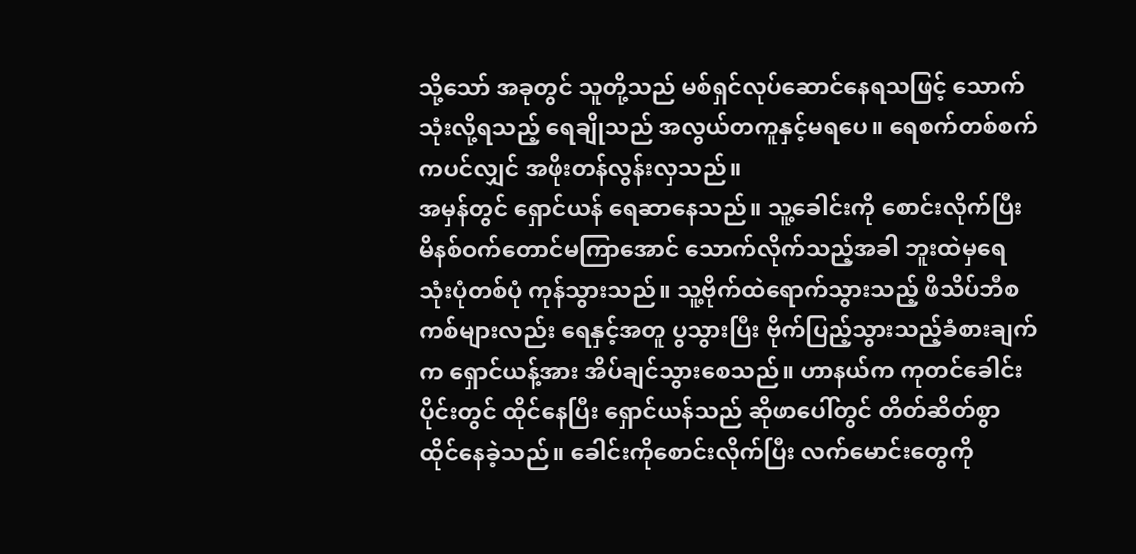သို့သော် အခုတွင် သူတို့သည် မစ်ရှင်လုပ်ဆောင်နေရသဖြင့် သောက်သုံးလို့ရသည့် ရေချိုသည် အလွယ်တကူနှင့်မရပေ။ ရေစက်တစ်စက်ကပင်လျှင် အဖိုးတန်လွန်းလှသည်။
အမှန်တွင် ရှောင်ယန် ရေဆာနေသည်။ သူ့ခေါင်းကို စောင်းလိုက်ပြီး မိနစ်ဝက်တောင်မကြာအောင် သောက်လိုက်သည့်အခါ ဘူးထဲမှရေ သုံးပုံတစ်ပုံ ကုန်သွားသည်။ သူ့ဗိုက်ထဲရောက်သွားသည့် ဖိသိပ်ဘီစကစ်များလည်း ရေနှင့်အတူ ပွသွားပြီး ဗိုက်ပြည့်သွားသည့်ခံစားချက်က ရှောင်ယန့်အား အိပ်ချင်သွားစေသည်။ ဟာနယ်က ကုတင်ခေါင်းပိုင်းတွင် ထိုင်နေပြီး ရှောင်ယန်သည် ဆိုဖာပေါ်တွင် တိတ်ဆိတ်စွာ ထိုင်နေခဲ့သည်။ ခေါင်းကိုစောင်းလိုက်ပြီး လက်မောင်းတွေကို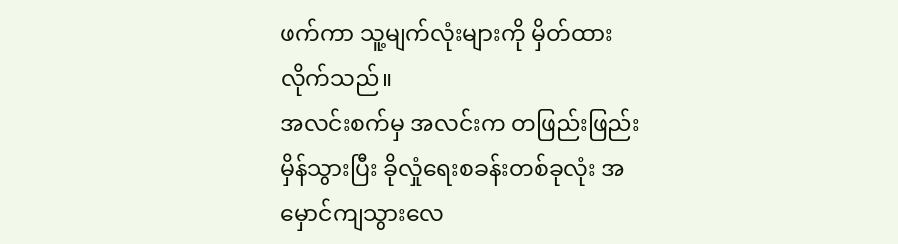ဖက်ကာ သူ့မျက်လုံးများကို မှိတ်ထားလိုက်သည်။
အလင်းစက်မှ အလင်းက တဖြည်းဖြည်းမှိန်သွားပြီး ခိုလှုံရေးစခန်းတစ်ခုလုံး အမှောင်ကျသွားလေ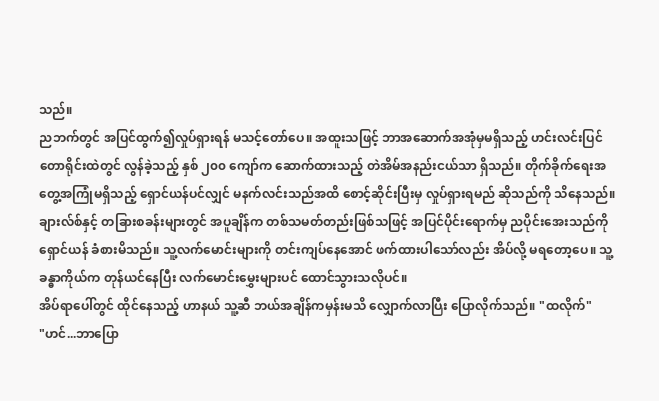သည်။
ညဘက်တွင် အပြင်ထွက်၍လှုပ်ရှားရန် မသင့်တော်ပေ။ အထူးသဖြင့် ဘာအဆောက်အအုံမှမရှိသည့် ဟင်းလင်းပြင်တောရိုင်းထဲတွင် လွန်ခဲ့သည့် နှစ် ၂၀၀ ကျော်က ဆောက်ထားသည့် တဲအိမ်အနည်းငယ်သာ ရှိသည်။ တိုက်ခိုက်ရေးအတွေ့အကြုံမရှိသည့် ရှောင်ယန်ပင်လျှင် မနက်လင်းသည်အထိ စောင့်ဆိုင်းပြီးမှ လှုပ်ရှားရမည် ဆိုသည်ကို သိနေသည်။ ချားလ်စ်နှင့် တခြားစခန်းများတွင် အပူချိန်က တစ်သမတ်တည်းဖြစ်သဖြင့် အပြင်ပိုင်းရောက်မှ ညပိုင်းအေးသည်ကို ရှောင်ယန် ခံစားမိသည်။ သူ့လက်မောင်းများကို တင်းကျပ်နေအောင် ဖက်ထားပါသော်လည်း အိပ်လို့ မရတော့ပေ။ သူ့ခန္ဓာကိုယ်က တုန်ယင်နေပြီး လက်မောင်းမွှေးများပင် ထောင်သွားသလိုပင်။
အိပ်ရာပေါ်တွင် ထိုင်နေသည့် ဟာနယ် သူ့ဆီ ဘယ်အချိန်ကမှန်းမသိ လျှောက်လာပြီး ပြောလိုက်သည်။ "ထလိုက်"
"ဟင်...ဘာပြော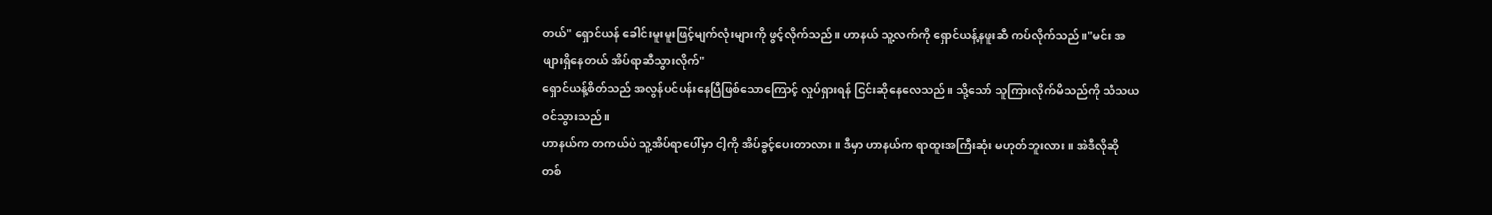တယ်" ရှောင်ယန် ခေါင်းမူးမူးဖြင့်မျက်လုံးများကို ဖွင့်လိုက်သည်။ ဟာနယ် သူ့လက်ကို ရှောင်ယန့်နဖူးဆီ ကပ်လိုက်သည်။"မင်း အဖျားရှိနေတယ် အိပ်ရာဆီသွားလိုက်"
ရှောင်ယန့်စိတ်သည် အလွန်ပင်ပန်းနေပြီဖြစ်သောကြောင့် လှုပ်ရှားရန် ငြင်းဆိုနေလေသည်။ သို့သော် သူကြားလိုက်မိသည်ကို သံသယဝင်သွားသည်။
ဟာနယ်က တကယ်ပဲ သူ့အိပ်ရာပေါ်မှာ ငါ့ကို အိပ်ခွင့်ပေးတာလား။ ဒီမှာ ဟာနယ်က ရာထူးအကြီးဆုံး မဟုတ်ဘူးလား။ အဲဒီလိုဆို တစ်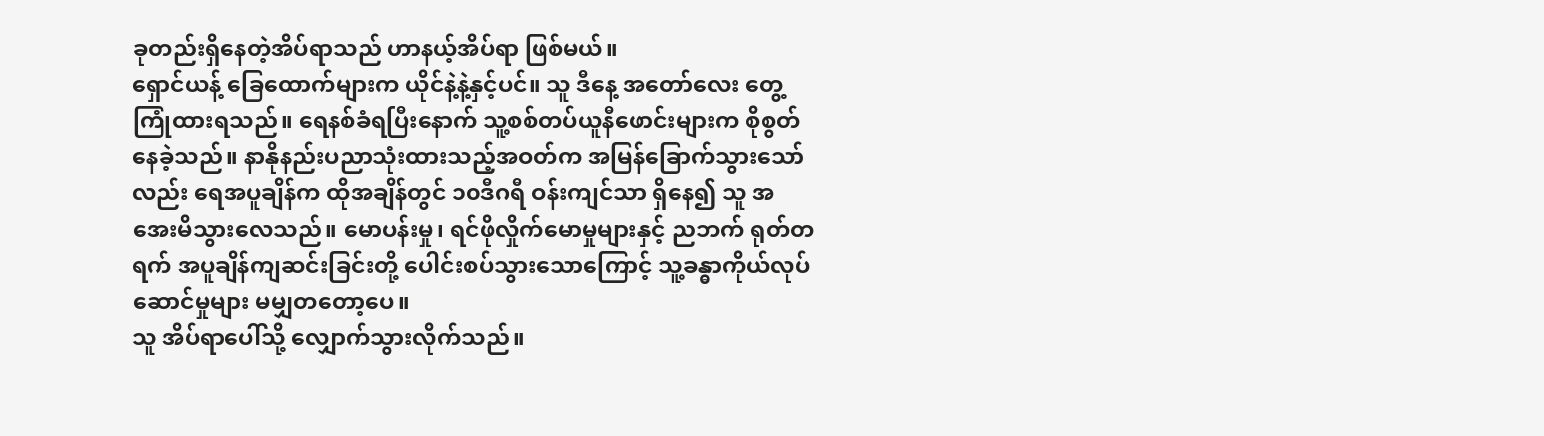ခုတည်းရှိနေတဲ့အိပ်ရာသည် ဟာနယ့်အိပ်ရာ ဖြစ်မယ်။
ရှောင်ယန့် ခြေထောက်များက ယိုင်နဲ့နဲ့နှင့်ပင်။ သူ ဒီနေ့ အတော်လေး တွေ့ကြုံထားရသည်။ ရေနစ်ခံရပြီးနောက် သူ့စစ်တပ်ယူနီဖောင်းများက စိုစွတ်နေခဲ့သည်။ နာနိုနည်းပညာသုံးထားသည့်အဝတ်က အမြန်ခြောက်သွားသော်လည်း ရေအပူချိန်က ထိုအချိန်တွင် ၁၀ဒီဂရီ ဝန်းကျင်သာ ရှိနေ၍ သူ အအေးမိသွားလေသည်။ မောပန်းမှု၊ ရင်ဖိုလှိုက်မောမှုများနှင့် ညဘက် ရုတ်တရက် အပူချိန်ကျဆင်းခြင်းတို့ ပေါင်းစပ်သွားသောကြောင့် သူ့ခန္ဓာကိုယ်လုပ်ဆောင်မှုများ မမျှတတော့ပေ။
သူ အိပ်ရာပေါ်သို့ လျှောက်သွားလိုက်သည်။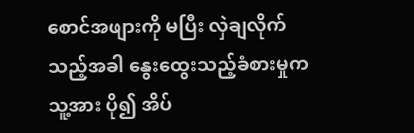စောင်အဖျားကို မပြီး လှဲချလိုက်သည့်အခါ နွေးထွေးသည့်ခံစားမှုက သူ့အား ပို၍ အိပ်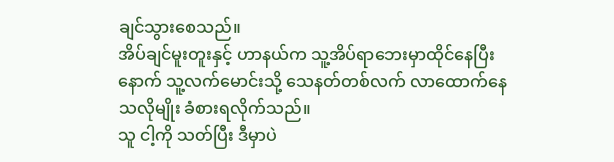ချင်သွားစေသည်။
အိပ်ချင်မူးတူးနှင့် ဟာနယ်က သူ့အိပ်ရာဘေးမှာထိုင်နေပြီးနောက် သူ့လက်မောင်းသို့ သေနတ်တစ်လက် လာထောက်နေသလိုမျိုး ခံစားရလိုက်သည်။
သူ ငါ့ကို သတ်ပြီး ဒီမှာပဲ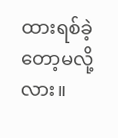ထားရစ်ခဲ့တော့မလို့လား။